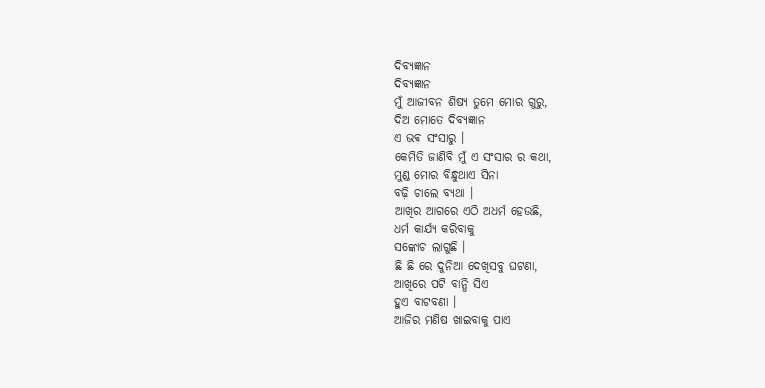ଦିବ୍ୟଜ୍ଞାନ
ଦିବ୍ୟଜ୍ଞାନ
ମୁଁ ଆଜୀବନ ଶିଷ୍ୟ ତୁମେ ମୋର ଗୁରୁ,
ଦିଅ ମୋତେ ଦିବ୍ୟଜ୍ଞାନ
ଏ ଭଵ ସଂସାରୁ ।
କେମିତି ଜାଣିବି ମୁଁ ଏ ସଂସାର ର କଥା,
ମୁଣ୍ଡ ମୋର ବିନ୍ଧୁଥାଏ ସିନା
ବଢ଼ି ଚାଲେ ବ୍ୟଥା ।
ଆଖିର ଆଗରେ ଏଠି ଅଧର୍ମ ହେଉଛି,
ଧର୍ମ କାର୍ଯ୍ୟ କରିବାକୁ
ସଙ୍କୋଚ ଲାଗୁଛି ।
ଛି ଛି ରେ ଦୁନିଆ ଦେଖିସବୁ ଘଟଣା,
ଆଖିରେ ପଟି ବାନ୍ଧି ସିଏ
ହୁଏ ବାଟବଣା ।
ଆଜିର ମଣିଷ ଖାଇବାକୁ ପାଏ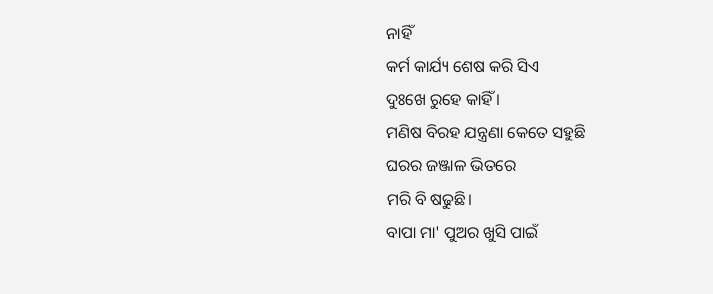ନାହିଁ
କର୍ମ କାର୍ଯ୍ୟ ଶେଷ କରି ସିଏ
ଦୁଃଖେ ରୁହେ କାହିଁ ।
ମଣିଷ ବିରହ ଯନ୍ତ୍ରଣା କେତେ ସହୁଛି
ଘରର ଜଞ୍ଜାଳ ଭିତରେ
ମରି ବି ଷଢୁଛି।
ବାପା ମା' ପୁଅର ଖୁସି ପାଇଁ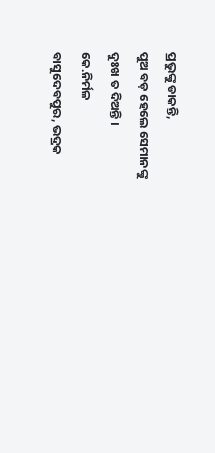ପ୍ରଭୁଙ୍କୁ ଡାକନ୍ତି,
ପୁଅ ବଡ଼ ହେଲେ ସେମାନଙ୍କୁ
ଦୁଃଖ ତ ଦିଅନ୍ତି ।
କେ.ନିର୍ମଳ
ବାସୁଦେବପୁର, ଭଦ୍ରକ